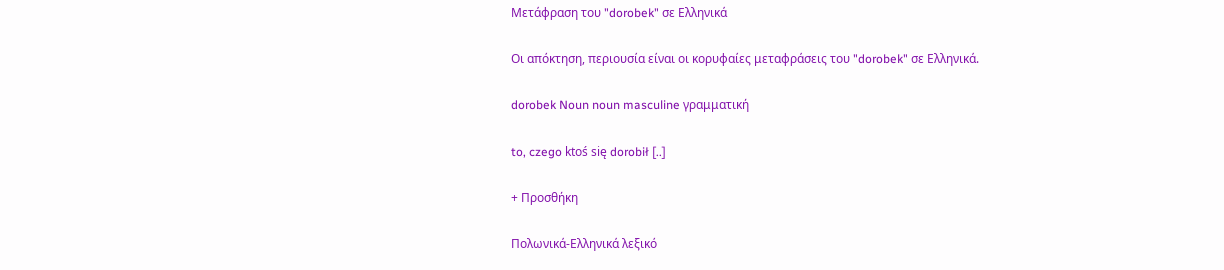Μετάφραση του "dorobek" σε Ελληνικά

Οι απόκτηση, περιουσία είναι οι κορυφαίες μεταφράσεις του "dorobek" σε Ελληνικά.

dorobek Noun noun masculine γραμματική

to, czego ktoś się dorobił [..]

+ Προσθήκη

Πολωνικά-Ελληνικά λεξικό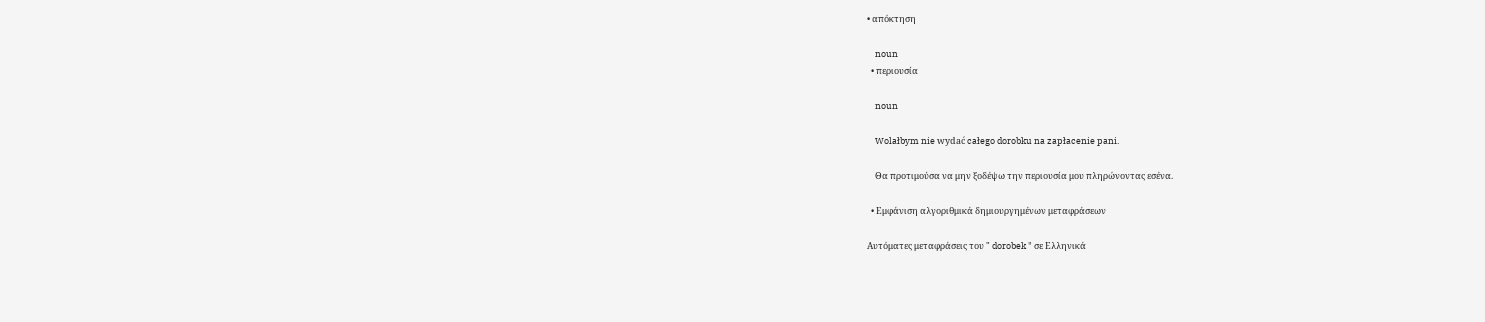• απόκτηση

    noun
  • περιουσία

    noun

    Wolałbym nie wydać całego dorobku na zapłacenie pani.

    Θα προτιμούσα να μην ξοδέψω την περιουσία μου πληρώνοντας εσένα.

  • Εμφάνιση αλγοριθμικά δημιουργημένων μεταφράσεων

Αυτόματες μεταφράσεις του " dorobek " σε Ελληνικά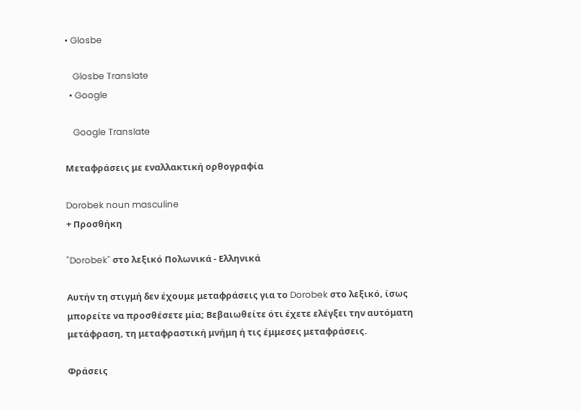• Glosbe

    Glosbe Translate
  • Google

    Google Translate

Μεταφράσεις με εναλλακτική ορθογραφία

Dorobek noun masculine
+ Προσθήκη

"Dorobek" στο λεξικό Πολωνικά - Ελληνικά

Αυτήν τη στιγμή δεν έχουμε μεταφράσεις για το Dorobek στο λεξικό, ίσως μπορείτε να προσθέσετε μία; Βεβαιωθείτε ότι έχετε ελέγξει την αυτόματη μετάφραση, τη μεταφραστική μνήμη ή τις έμμεσες μεταφράσεις.

Φράσεις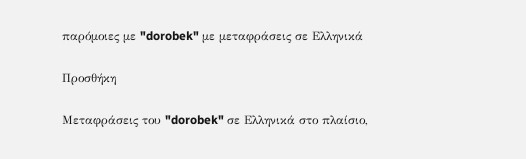παρόμοιες με "dorobek" με μεταφράσεις σε Ελληνικά

Προσθήκη

Μεταφράσεις του "dorobek" σε Ελληνικά στο πλαίσιο,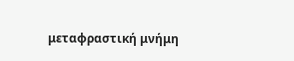μεταφραστική μνήμη